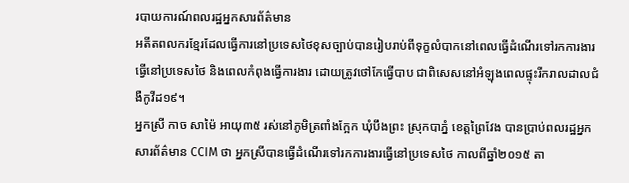របាយការណ៍ពលរដ្ឋអ្នកសារព័ត៌មាន
អតីតពលករខ្មែរដែលធ្វើការនៅប្រទេសថៃខុសច្បាប់បានរៀបរាប់ពីទុក្ខលំបាកនៅពេលធ្វើដំណើរទៅរកការងារធ្វើនៅប្រទេសថៃ និងពេលកំពុងធ្វើការងារ ដោយត្រូវថៅកែធ្វើបាប ជាពិសេសនៅអំឡុងពេលផ្ទុះរីករាលដាលជំងឺកូវីដ១៩។
អ្នកស្រី កាច សាម៉ៃ អាយុ៣៥ រស់នៅភូមិត្រពាំងក្អែក ឃុំបឹងព្រះ ស្រុកបាភ្នំ ខេត្តព្រៃវែង បានប្រាប់ពលរដ្ឋអ្នកសារព័ត៌មាន CCIM ថា អ្នកស្រីបានធ្វើដំណើរទៅរកការងារធ្វើនៅប្រទេសថៃ កាលពីឆ្នាំ២០១៥ តា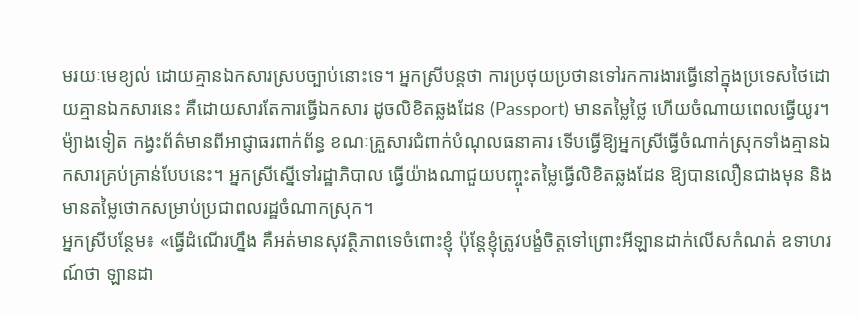មរយៈមេខ្យល់ ដោយគ្មានឯកសារស្របច្បាប់នោះទេ។ អ្នកស្រីបន្តថា ការប្រថុយប្រថានទៅរកការងារធ្វើនៅក្នុងប្រទេសថៃដោយគ្មានឯកសារនេះ គឺដោយសារតែការធ្វើឯកសារ ដូចលិខិតឆ្លងដែន (Passport) មានតម្លៃថ្លៃ ហើយចំណាយពេលធ្វើយូរ។ ម៉្យាងទៀត កង្វះព័ត៌មានពីអាជ្ញាធរពាក់ព័ន្ធ ខណៈគ្រួសារជំពាក់បំណុលធនាគារ ទើបធ្វើឱ្យអ្នកស្រីធ្វើចំណាក់ស្រុកទាំងគ្មានឯកសារគ្រប់គ្រាន់បែបនេះ។ អ្នកស្រីស្នើទៅរដ្ឋាភិបាល ធ្វើយ៉ាងណាជួយបញ្ចុះតម្លៃធ្វើលិខិតឆ្លងដែន ឱ្យបានលឿនជាងមុន និងមានតម្លៃថោកសម្រាប់ប្រជាពលរដ្ឋចំណាកស្រុក។
អ្នកស្រីបន្ថែម៖ «ធ្វើដំណើរហ្នឹង គឺអត់មានសុវត្ថិភាពទេចំពោះខ្ញុំ ប៉ុន្តែខ្ញុំត្រូវបង្ខំចិត្តទៅព្រោះអីឡានដាក់លើសកំណត់ ឧទាហរណ៍ថា ឡានដា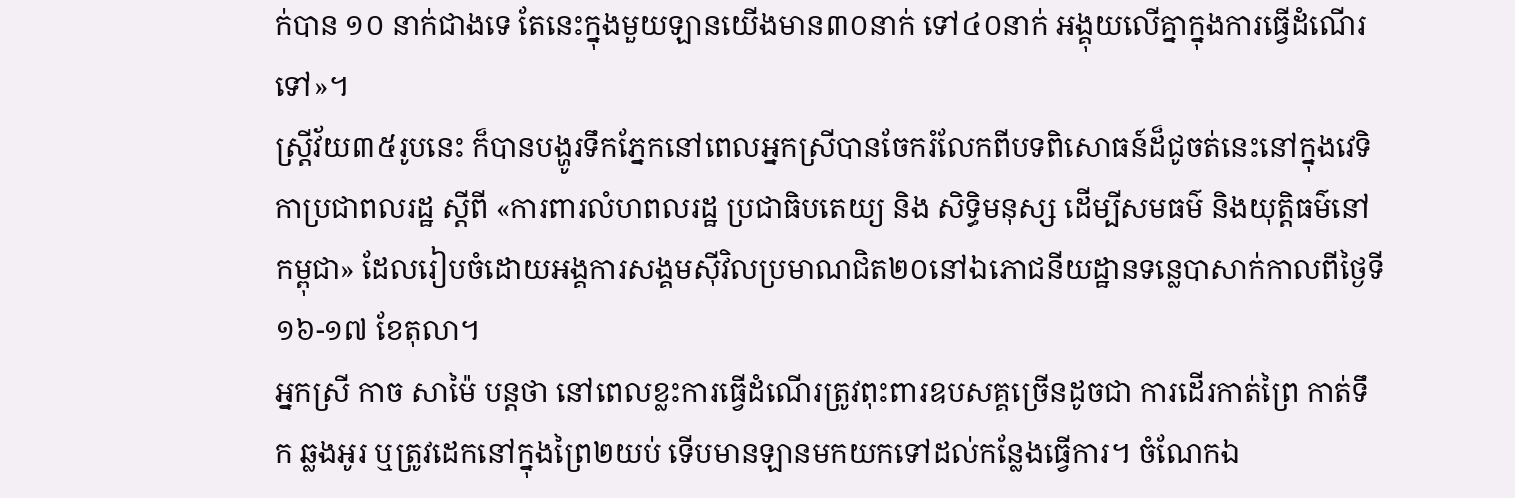ក់បាន ១០ នាក់ជាងទេ តែនេះក្នុងមួយឡានយើងមាន៣០នាក់ ទៅ៤០នាក់ អង្គុយលើគ្នាក្នុងការធ្វើដំណើរទៅ»។
ស្ត្រីវ័យ៣៥រូបនេះ ក៏បានបង្ហូរទឹកភ្នែកនៅពេលអ្នកស្រីបានចែករំលែកពីបទពិសោធន៍ដ៏ជូចត់នេះនៅក្នុងវេទិកាប្រជាពលរដ្ឋ ស្តីពី «ការពារលំហពលរដ្ឋ ប្រជាធិបតេយ្យ និង សិទិ្ធមនុស្ស ដើម្បីសមធម៌ និងយុត្តិធម៌នៅកម្ពុជា» ដែលរៀបចំដោយអង្គការសង្គមស៊ីវិលប្រមាណជិត២០នៅឯភោជនីយដ្ឋានទន្លេបាសាក់កាលពីថ្ងៃទី១៦-១៧ ខែតុលា។
អ្នកស្រី កាច សាម៉ៃ បន្តថា នៅពេលខ្លះការធ្វើដំណើរត្រូវពុះពារឧបសគ្គច្រើនដូចជា ការដើរកាត់ព្រៃ កាត់ទឹក ឆ្លងអូរ ឬត្រូវដេកនៅក្នុងព្រៃ២យប់ ទើបមានឡានមកយកទៅដល់កន្លែងធ្វើការ។ ចំណែកឯ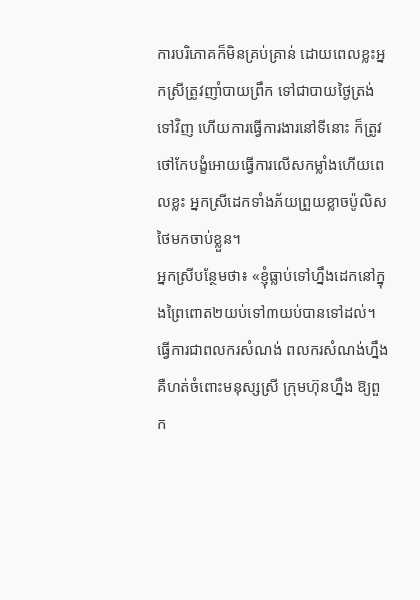ការបរិភោគក៏មិនគ្រប់គ្រាន់ ដោយពេលខ្លះអ្នកស្រីត្រូវញាំបាយព្រឹក ទៅជាបាយថ្ងៃត្រង់ទៅវិញ ហើយការធ្វើការងារនៅទីនោះ ក៏ត្រូវថៅកែបង្ខំអោយធ្វើការលើសកម្លាំងហើយពេលខ្លះ អ្នកស្រីដេកទាំងភ័យព្រួយខ្លាចប៉ូលិសថៃមកចាប់ខ្លួន។
អ្នកស្រីបន្ថែមថា៖ «ខ្ញុំធ្លាប់ទៅហ្នឹងដេកនៅក្នុងព្រៃពោត២យប់ទៅ៣យប់បានទៅដល់។ ធ្វើការជាពលករសំណង់ ពលករសំណង់ហ្នឹង គឺហត់ចំពោះមនុស្សស្រី ក្រុមហ៊ុនហ្នឹង ឱ្យពួក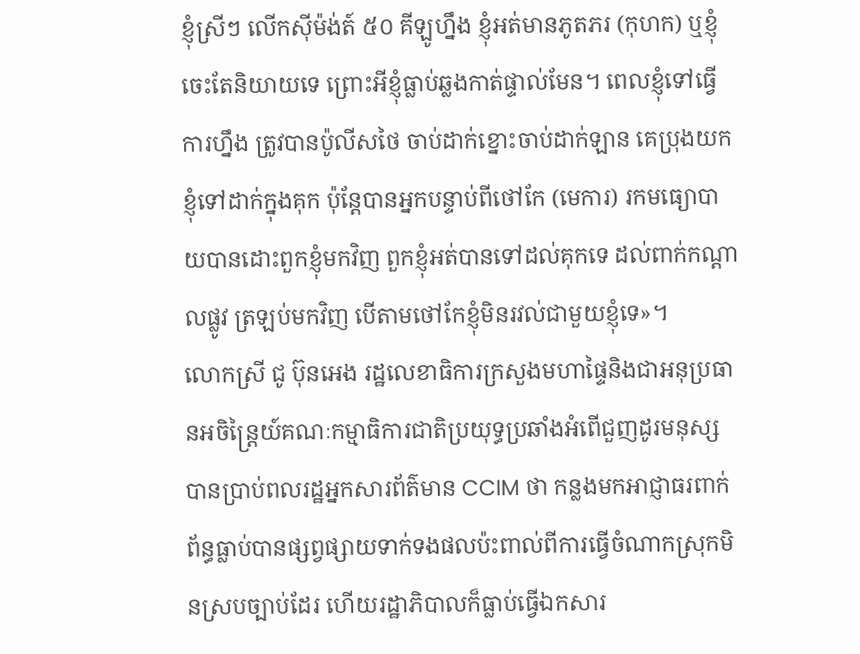ខ្ញុំស្រីៗ លើកស៊ីម៉ង់ត៍ ៥០ គីឡូហ្នឹង ខ្ញុំអត់មានភូតភរ (កុហក) ឬខ្ញុំចេះតែនិយាយទេ ព្រោះអីខ្ញុំធ្លាប់ឆ្លងកាត់ផ្ទាល់មែន។ ពេលខ្ញុំទៅធ្វើការហ្នឹង ត្រូវបានប៉ូលីសថៃ ចាប់ដាក់ខ្នោះចាប់ដាក់ឡាន គេប្រុងយកខ្ញុំទៅដាក់ក្នុងគុក ប៉ុន្តែបានអ្នកបន្ទាប់ពីថៅកែ (មេការ) រកមធ្យោបាយបានដោះពួកខ្ញុំមកវិញ ពួកខ្ញុំអត់បានទៅដល់គុកទេ ដល់ពាក់កណ្ដាលផ្លូវ ត្រឡប់មកវិញ បើតាមថៅកែខ្ញុំមិនរវល់ជាមួយខ្ញុំទេ»។
លោកស្រី ជូ ប៊ុនអេង រដ្ឋលេខាធិការក្រសួងមហាផ្ទៃនិងជាអនុប្រធានអចិន្ត្រៃយ៍គណៈកម្មាធិការជាតិប្រយុទ្ធប្រឆាំងអំពើជួញដូរមនុស្ស បានប្រាប់ពលរដ្ឋអ្នកសារព័ត៌មាន CCIM ថា កន្លងមកអាជ្ញាធរពាក់ព័ន្ធធ្លាប់បានផ្សព្វផ្សាយទាក់ទងផលប៉ះពាល់ពីការធ្វើចំណាកស្រុកមិនស្របច្បាប់ដែរ ហើយរដ្ឋាភិបាលក៏ធ្លាប់ធ្វើឯកសារ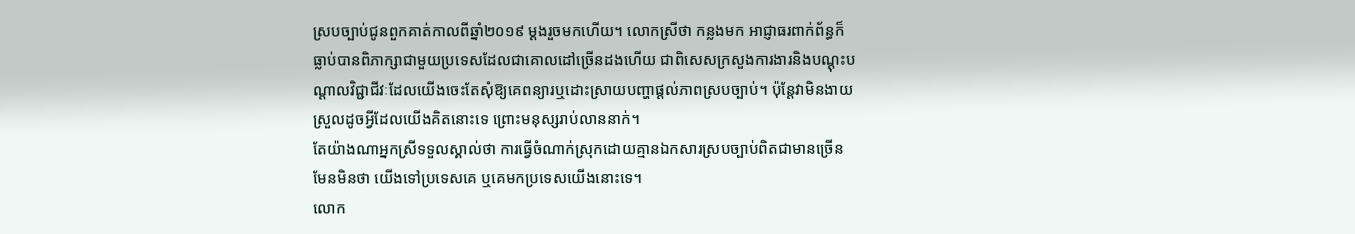ស្របច្បាប់ជូនពួកគាត់កាលពីឆ្នាំ២០១៩ ម្ដងរួចមកហើយ។ លោកស្រីថា កន្លងមក អាជ្ញាធរពាក់ព័ន្ធក៏ធ្លាប់បានពិភាក្សាជាមួយប្រទេសដែលជាគោលដៅច្រើនដងហើយ ជាពិសេសក្រសួងការងារនិងបណ្ដុះបណ្ដាលវិជ្ជាជីវៈដែលយើងចេះតែសុំឱ្យគេពន្យារឬដោះស្រាយបញ្ហាផ្ដល់ភាពស្របច្បាប់។ ប៉ុន្តែវាមិនងាយស្រួលដូចអ្វីដែលយើងគិតនោះទេ ព្រោះមនុស្សរាប់លាននាក់។
តែយ៉ាងណាអ្នកស្រីទទួលស្គាល់ថា ការធ្វើចំណាក់ស្រុកដោយគ្មានឯកសារស្របច្បាប់ពិតជាមានច្រើនមែនមិនថា យើងទៅប្រទេសគេ ឬគេមកប្រទេសយើងនោះទេ។
លោក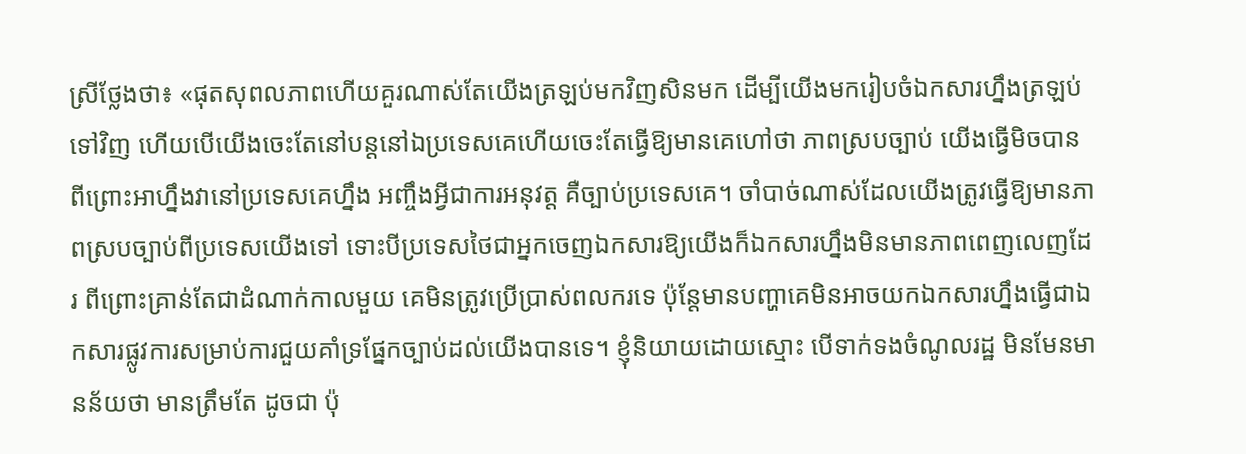ស្រីថ្លែងថា៖ «ផុតសុពលភាពហើយគួរណាស់តែយើងត្រឡប់មកវិញសិនមក ដើម្បីយើងមករៀបចំឯកសារហ្នឹងត្រឡប់ទៅវិញ ហើយបើយើងចេះតែនៅបន្តនៅឯប្រទេសគេហើយចេះតែធ្វើឱ្យមានគេហៅថា ភាពស្របច្បាប់ យើងធ្វើមិចបាន ពីព្រោះអាហ្នឹងវានៅប្រទេសគេហ្នឹង អញ្ចឹងអ្វីជាការអនុវត្ត គឺច្បាប់ប្រទេសគេ។ ចាំបាច់ណាស់ដែលយើងត្រូវធ្វើឱ្យមានភាពស្របច្បាប់ពីប្រទេសយើងទៅ ទោះបីប្រទេសថៃជាអ្នកចេញឯកសារឱ្យយើងក៏ឯកសារហ្នឹងមិនមានភាពពេញលេញដែរ ពីព្រោះគ្រាន់តែជាដំណាក់កាលមួយ គេមិនត្រូវប្រើប្រាស់ពលករទេ ប៉ុន្តែមានបញ្ហាគេមិនអាចយកឯកសារហ្នឹងធ្វើជាឯកសារផ្លូវការសម្រាប់ការជួយគាំទ្រផ្នែកច្បាប់ដល់យើងបានទេ។ ខ្ញុំនិយាយដោយស្មោះ បើទាក់ទងចំណូលរដ្ឋ មិនមែនមានន័យថា មានត្រឹមតែ ដូចជា ប៉ុ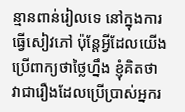ន្មានពាន់រៀលទេ នៅក្នុងការធ្វើសៀវភៅ ប៉ុន្តែអ្វីដែលយើងប្រើពាក្យថាថ្លៃហ្នឹង ខ្ញុំគិតថា វាជារឿងដែលប្រើប្រាស់អ្នករ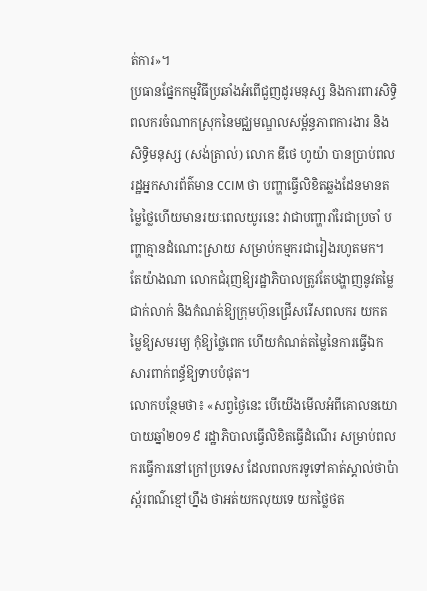ត់ការ»។
ប្រធានផ្នែកកម្មវិធីប្រឆាំងអំពើជួញដូរមនុស្ស និងការពារសិទ្ធិពលករចំណាកស្រុកនៃមជ្ឈមណ្ឌលសម្ព័ន្ធភាពការងារ និងសិទ្ធិមនុស្ស (សង់ត្រាល់) លោក ឌីថេ ហូយ៉ា បានប្រាប់ពលរដ្ឋអ្នកសារព័ត៌មាន CCIM ថា បញ្ហាធ្វើលិខិតឆ្លងដែនមានតម្លៃថ្លៃហើយមានរយៈពេលយូរនេះ វាជាបញ្ហារាំរៃជាប្រចាំ បញ្ហាគ្មានដំណោះស្រាយ សម្រាប់កម្មករជារៀងរហូតមក។ តែយ៉ាងណា លោកជំរុញឱ្យរដ្ឋាភិបាលត្រូវតែបង្ហាញនូវតម្លៃជាក់លាក់ និងកំណត់ឱ្យក្រុមហ៊ុនជ្រើសរើសពលករ យកតម្លៃឱ្យសមរម្យ កុំឱ្យថ្លៃពេក ហើយកំណត់តម្លៃនៃការធ្វើឯកសារពាក់ពន្ធ័ឱ្យទាបបំផុត។
លោកបន្ថែមថា៖ «សព្វថ្ងៃនេះ បើយើងមើលអំពីគោលនយោបាយឆ្នាំ២០១៩ រដ្ឋាភិបាលធ្វើលិខិតធ្វើដំណើរ សម្រាប់ពលករធ្វើការនៅក្រៅប្រទេស ដែលពលករទូទៅគាត់ស្គាល់ថាប៉ាស្ព័រពណ៌ខ្មៅហ្នឹង ថាអត់យកលុយទេ យកថ្លៃថត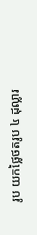រូប យកថ្លៃថតរូប ៤ ដុល្លារ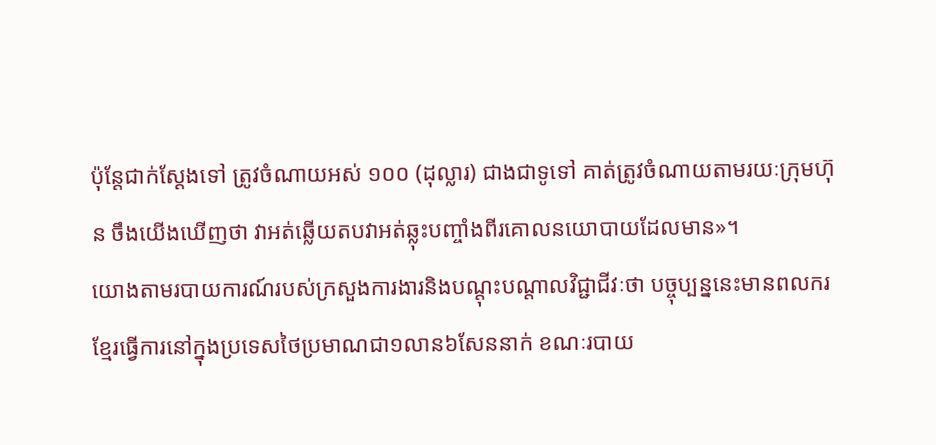ប៉ុន្តែជាក់ស្ដែងទៅ ត្រូវចំណាយអស់ ១០០ (ដុល្លារ) ជាងជាទូទៅ គាត់ត្រូវចំណាយតាមរយៈក្រុមហ៊ុន ចឹងយើងឃើញថា វាអត់ឆ្លើយតបវាអត់ឆ្លុះបញ្ចាំងពីរគោលនយោបាយដែលមាន»។
យោងតាមរបាយការណ៍របស់ក្រសួងការងារនិងបណ្តុះបណ្តាលវិជ្ជាជីវៈថា បច្ចុប្បន្ននេះមានពលករខ្មែរធ្វើការនៅក្នុងប្រទេសថៃប្រមាណជា១លាន៦សែននាក់ ខណៈរបាយ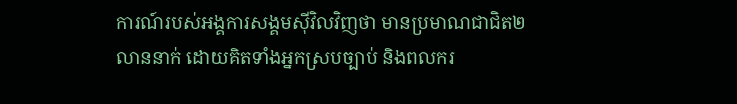ការណ៍របស់អង្គការសង្គមស៊ីវិលវិញថា មានប្រមាណជាជិត២លាននាក់ ដោយគិតទាំងអ្នកស្របច្បាប់ និងពលករ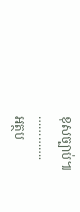ខុសច្បាប់៕
………….
អត្ថប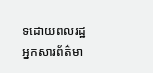ទដោយពលរដ្ឋអ្នកសារព័ត៌មា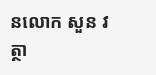នលោក សួន វត្ថា